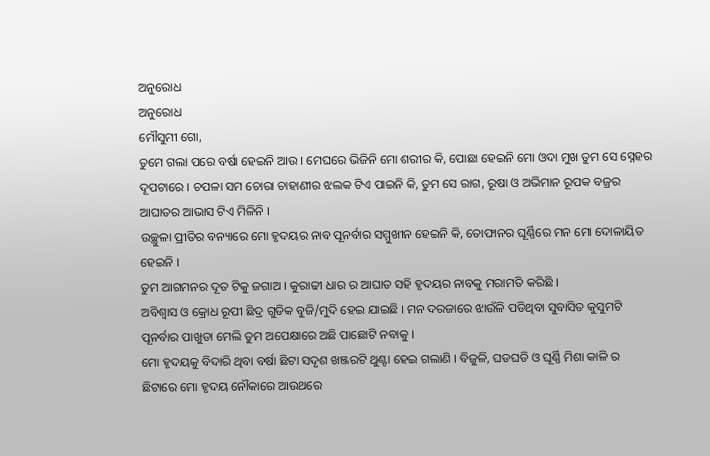ଅନୁରୋଧ
ଅନୁରୋଧ
ମୌସୁମୀ ଗୋ,
ତୁମେ ଗଲା ପରେ ବର୍ଷା ହେଇନି ଆଉ । ମେଘରେ ଭିଜିନି ମୋ ଶରୀର କି, ପୋଛା ହେଇନି ମୋ ଓଦା ମୁଖ ତୁମ ସେ ସ୍ନେହର ଦୂପଟାରେ । ଚପଳା ସମ ଚୋରା ଚାହାଣୀର ଝଲକ ଟିଏ ପାଇନି କି, ତୁମ ସେ ରାଗ, ରୂଷା ଓ ଅଭିମାନ ରୂପକ ବଜ୍ରର ଆଘାତର ଆଭାସ ଟିଏ ମିଳିନି ।
ଉଚ୍ଛୁଳା ପ୍ରୀତିର ବନ୍ୟାରେ ମୋ ହୃଦୟର ନାବ ପୂନର୍ବାର ସମ୍ମୁଖୀନ ହେଇନି କି, ତୋଫାନର ଘୂର୍ଣ୍ଣିରେ ମନ ମୋ ଦୋଳାୟିତ ହେଇନି ।
ତୁମ ଆଗମନର ଦୂତ ଟିକୁ ଜଗାଅ । କୁରାଢୀ ଧାର ର ଆଘାତ ସହି ହୃଦୟର ନାବକୁ ମରାମତି କରିଛି ।
ଅବିଶ୍ୱାସ ଓ କ୍ରୋଧ ରୂପୀ ଛିଦ୍ର ଗୁଡିକ ବୁଜି/ମୁଦି ହେଇ ଯାଇଛି । ମନ ଦରଜାରେ ଝାଉଁଳି ପଡିଥିବା ସୁବାସିତ କୁସୁମଟି ପୂନର୍ବାର ପାଖୁଡା ମେଲି ତୁମ ଅପେକ୍ଷାରେ ଅଛି ପାଛୋଟି ନବାକୁ ।
ମୋ ହୃଦୟକୁ ବିଦାରି ଥିବା ବର୍ଷା ଛିଟା ସଦୃଶ ଖଞ୍ଜରଟି ଥୁଣ୍ଟା ହେଇ ଗଲାଣି । ବିଜୁଳି, ଘଡଘଡି ଓ ଘୂର୍ଣ୍ଣି ମିଶା କାଳି ର ଛିଟାରେ ମୋ ହୃଦୟ ନୌକାରେ ଆଉଥରେ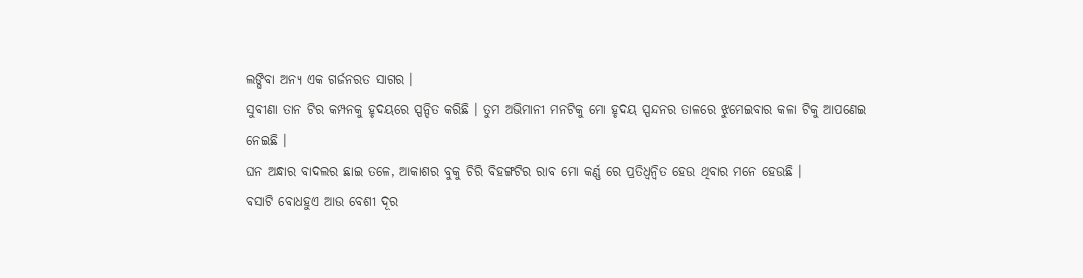ଲଙ୍ଘିବା ଅନ୍ୟ ଏକ ଗର୍ଜନରତ ସାଗର ।
ସୁବୀଣା ତାନ ଟିର କମ୍ପନକୁ ହୃଦୟରେ ସ୍ପନ୍ଦିତ କରିଛି । ତୁମ ଅଭିମାନୀ ମନଟିକୁ ମୋ ହୃଦୟ ସ୍ପନ୍ଦନର ତାଳରେ ଝୁମେଇବାର କଳା ଟିକୁ ଆପଣେଇ ନେଇଛି ।
ଘନ ଅନ୍ଧାର ବାଦଲର ଛାଇ ତଳେ, ଆକାଶର ବୁକୁ ଚିରି ବିହଙ୍ଗଟିର ରାବ ମୋ କର୍ଣ୍ଣ ରେ ପ୍ରତିଧ୍ୱନ୍ୱିତ ହେଉ ଥିବାର ମନେ ହେଉଛି ।
ବସାଟି ବୋଧହୁଏ ଆଉ ବେଶୀ ଦୂର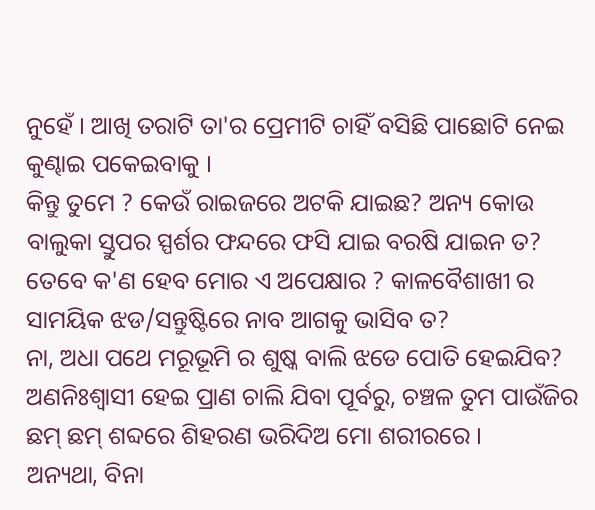ନୁହେଁ । ଆଖି ତରାଟି ତା'ର ପ୍ରେମୀଟି ଚାହିଁ ବସିଛି ପାଛୋଟି ନେଇ କୁଣ୍ଢାଇ ପକେଇବାକୁ ।
କିନ୍ତୁ ତୁମେ ? କେଉଁ ରାଇଜରେ ଅଟକି ଯାଇଛ? ଅନ୍ୟ କୋଉ ବାଲୁକା ସ୍ତୁପର ସ୍ପର୍ଶର ଫନ୍ଦରେ ଫସି ଯାଇ ବରଷି ଯାଇନ ତ?
ତେବେ କ'ଣ ହେବ ମୋର ଏ ଅପେକ୍ଷାର ? କାଳବୈଶାଖୀ ର ସାମୟିକ ଝଡ/ସନ୍ତୁଷ୍ଟିରେ ନାବ ଆଗକୁ ଭାସିବ ତ?
ନା, ଅଧା ପଥେ ମରୂଭୂମି ର ଶୁଷ୍କ ବାଲି ଝଡେ ପୋତି ହେଇଯିବ?
ଅଣନିଃଶ୍ୱାସୀ ହେଇ ପ୍ରାଣ ଚାଲି ଯିବା ପୂର୍ବରୁ, ଚଞ୍ଚଳ ତୁମ ପାଉଁଜିର ଛମ୍ ଛମ୍ ଶବ୍ଦରେ ଶିହରଣ ଭରିଦିଅ ମୋ ଶରୀରରେ ।
ଅନ୍ୟଥା, ବିନା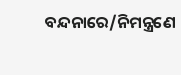ବନ୍ଦନାରେ/ନିମନ୍ତ୍ରଣେ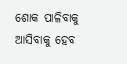ଶୋକ ପାଳିବାକୁ ଆସିବାକୁ ହେବ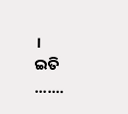।
ଇତି
.......